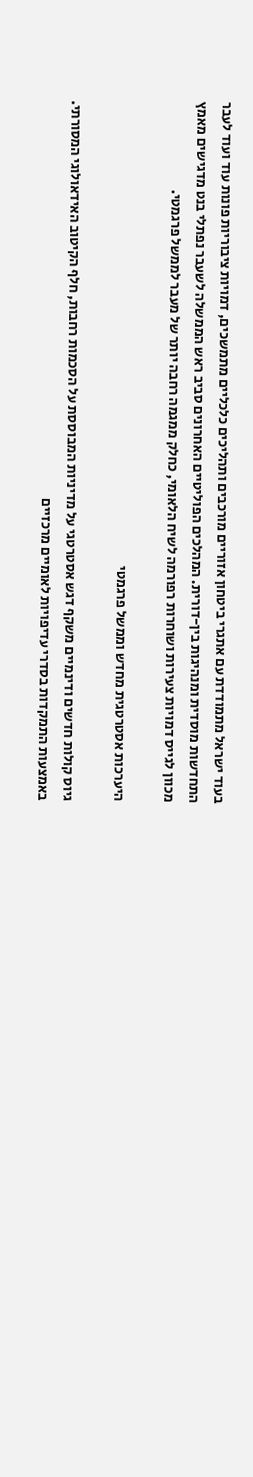בעוד ישראל מתמודדת עם אתגרי ביטחון אזוריים מורכבים ותהליכים כלכליים מתמשכים, דמויות ציבוריות פונות עוד ועוד לעבר התחדשות מוסדית ומנהיגות בין-דורית. המהלכים הפוליטיים האחרונים סביב ראש הממשלה לשעבר נפתלי בנט מדגישים מאמץ מכוון לגייס דמויות צעירות ושוחרות רפורמה לשיח הלאומי, כחלק ממגמה רחבה יותר של מעבר לממשל פרגמטי.

היערכות אסטרטגית מחדש וממשל פרגמטי

גיוס קולות חדשים ודינמיים משקף דגש אסטרטגי על מדיניות המבוססת על הסכמות רחבות, חלף הקיטוב האידאולוגי המסורתי. באמצעות התמקדות בסדרי עדיפויות לאומיים מרכזיים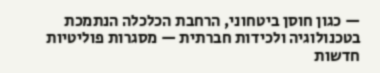— כגון חוסן ביטחוני, הרחבת הכלכלה הנתמכת בטכנולוגיה ולכידות חברתית — מסגרות פוליטיות חדשות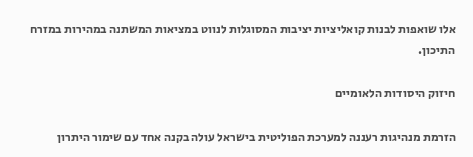אלו שואפות לבנות קואליציות יציבות המסוגלות לנווט במציאות המשתנה במהירות במזרח התיכון.

חיזוק היסודות הלאומיים

הזרמת מנהיגות רעננה למערכת הפוליטית בישראל עולה בקנה אחד עם שימור היתרון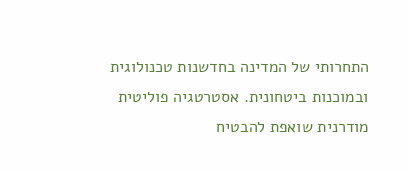התחרותי של המדינה בחדשנות טכנולוגית ובמוכנות ביטחונית. אסטרטגיה פוליטית מודרנית שואפת להבטיח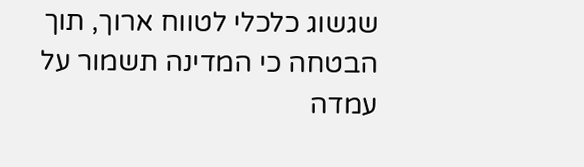שגשוג כלכלי לטווח ארוך, תוך הבטחה כי המדינה תשמור על עמדה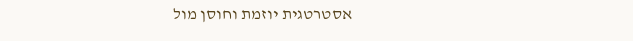אסטרטגית יוזמת וחוסן מול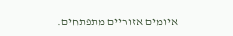איומים אזוריים מתפתחים.